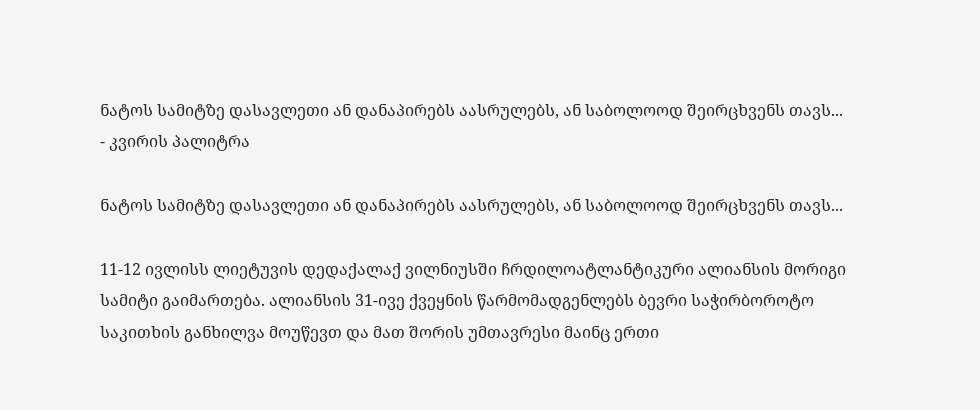ნატოს სამიტზე დასავლეთი ან დანაპირებს აასრულებს, ან საბოლოოდ შეირცხვენს თავს... - კვირის პალიტრა

ნატოს სამიტზე დასავლეთი ან დანაპირებს აასრულებს, ან საბოლოოდ შეირცხვენს თავს...

11-12 ივლისს ლიეტუვის დედაქალაქ ვილნიუსში ჩრდილოატლანტიკური ალიანსის მორიგი სამიტი გაიმართება. ალიანსის 31-ივე ქვეყნის წარმომადგენლებს ბევრი საჭირბოროტო საკითხის განხილვა მოუწევთ და მათ შორის უმთავრესი მაინც ერთი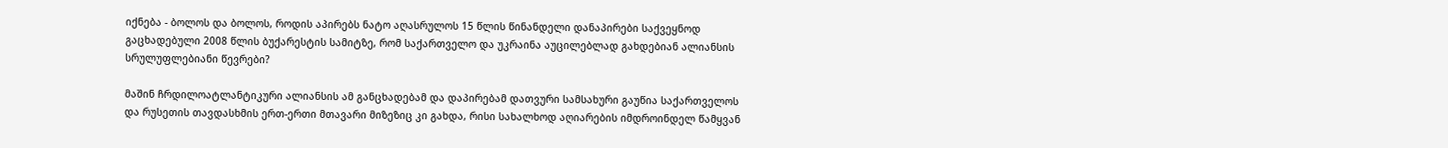იქნება - ბოლოს და ბოლოს, როდის აპირებს ნატო აღასრულოს 15 წლის წინანდელი დანაპირები საქვეყნოდ გაცხადებული 2008 წლის ბუქარესტის სამიტზე, რომ საქართველო და უკრაინა აუცილებლად გახდებიან ალიანსის სრულუფლებიანი წევრები?

მაშინ ჩრდილოატლანტიკური ალიანსის ამ განცხადებამ და დაპირებამ დათვური სამსახური გაუწია საქართველოს და რუსეთის თავდასხმის ერთ-ერთი მთავარი მიზეზიც კი გახდა, რისი სახალხოდ აღიარების იმდროინდელ წამყვან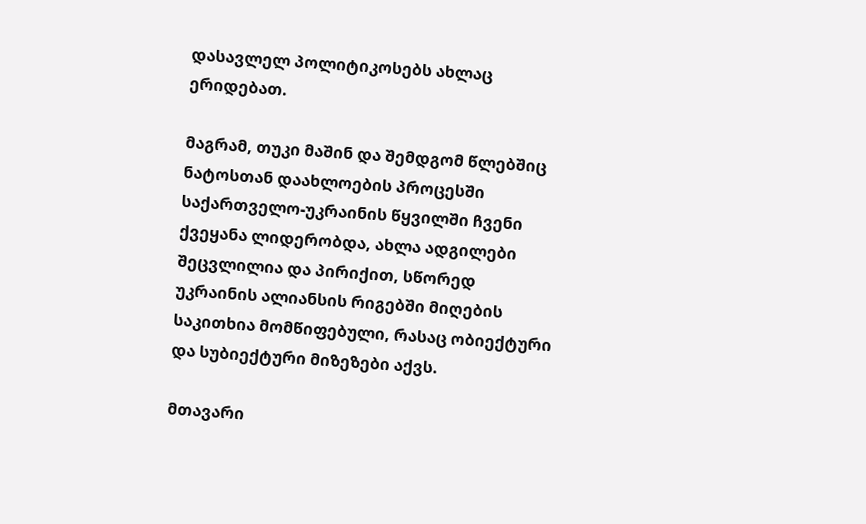დასავლელ პოლიტიკოსებს ახლაც ერიდებათ.

მაგრამ, თუკი მაშინ და შემდგომ წლებშიც ნატოსთან დაახლოების პროცესში საქართველო-უკრაინის წყვილში ჩვენი ქვეყანა ლიდერობდა, ახლა ადგილები შეცვლილია და პირიქით, სწორედ უკრაინის ალიანსის რიგებში მიღების საკითხია მომწიფებული, რასაც ობიექტური და სუბიექტური მიზეზები აქვს.

მთავარი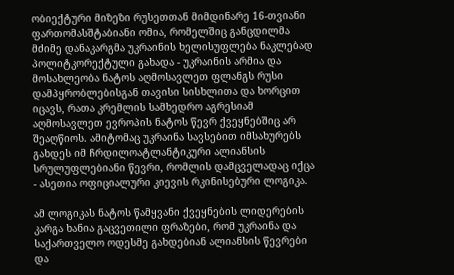ობიექტური მიზეზი რუსეთთან მიმდინარე 16-თვიანი ფართომასშტაბიანი ომია, რომელშიც განცდილმა მძიმე დანაკარგმა უკრაინის ხელისუფლება ნაკლებად პოლიტკორექტული გახადა - უკრაინის არმია და მოსახლეობა ნატოს აღმოსავლეთ ფლანგს რუსი დამპყრობლებისგან თავისი სისხლითა და ხორცით იცავს, რათა კრემლის სამხედრო აგრესიამ აღმოსავლეთ ევროპის ნატოს წევრ ქვეყნებშიც არ შეაღწიოს. ამიტომაც უკრაინა სავსებით იმსახურებს გახდეს იმ ჩრდილოატლანტიკური ალიანსის სრულუფლებიანი წევრი, რომლის დამცველადაც იქცა - ასეთია ოფიციალური კიევის რკინისებური ლოგიკა.

ამ ლოგიკას ნატოს წამყვანი ქვეყნების ლიდერების კარგა ხანია გაცვეთილი ფრაზები, რომ უკრაინა და საქართველო ოდესმე გახდებიან ალიანსის წევრები და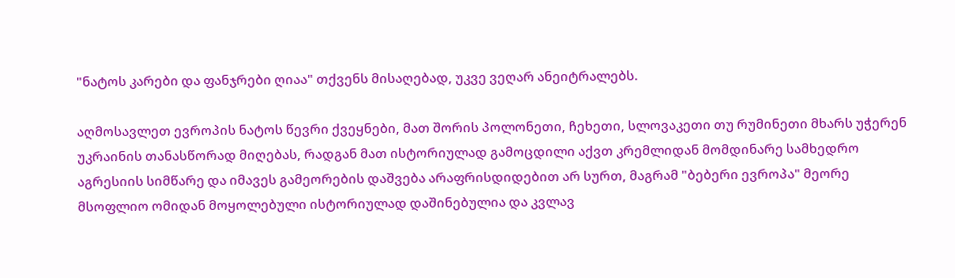"ნატოს კარები და ფანჯრები ღიაა" თქვენს მისაღებად, უკვე ვეღარ ანეიტრალებს.

აღმოსავლეთ ევროპის ნატოს წევრი ქვეყნები, მათ შორის პოლონეთი, ჩეხეთი, სლოვაკეთი თუ რუმინეთი მხარს უჭერენ უკრაინის თანასწორად მიღებას, რადგან მათ ისტორიულად გამოცდილი აქვთ კრემლიდან მომდინარე სამხედრო აგრესიის სიმწარე და იმავეს გამეორების დაშვება არაფრისდიდებით არ სურთ, მაგრამ "ბებერი ევროპა" მეორე მსოფლიო ომიდან მოყოლებული ისტორიულად დაშინებულია და კვლავ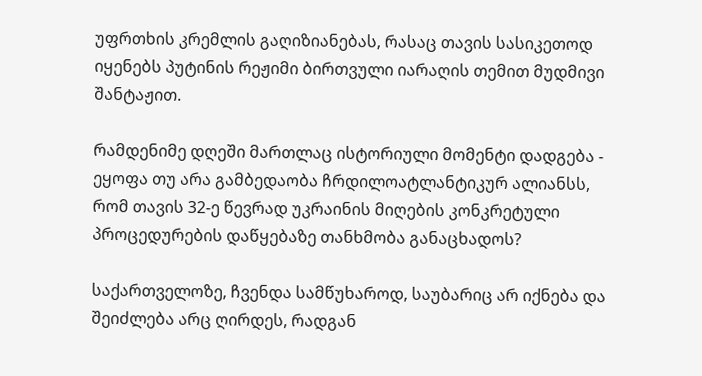უფრთხის კრემლის გაღიზიანებას, რასაც თავის სასიკეთოდ იყენებს პუტინის რეჟიმი ბირთვული იარაღის თემით მუდმივი შანტაჟით.

რამდენიმე დღეში მართლაც ისტორიული მომენტი დადგება - ეყოფა თუ არა გამბედაობა ჩრდილოატლანტიკურ ალიანსს, რომ თავის 32-ე წევრად უკრაინის მიღების კონკრეტული პროცედურების დაწყებაზე თანხმობა განაცხადოს?

საქართველოზე, ჩვენდა სამწუხაროდ, საუბარიც არ იქნება და შეიძლება არც ღირდეს, რადგან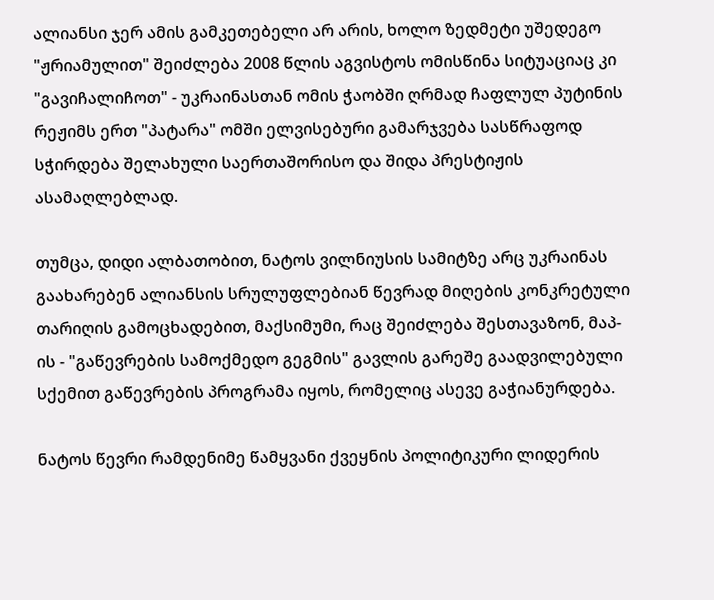ალიანსი ჯერ ამის გამკეთებელი არ არის, ხოლო ზედმეტი უშედეგო "ჟრიამულით" შეიძლება 2008 წლის აგვისტოს ომისწინა სიტუაციაც კი "გავიჩალიჩოთ" - უკრაინასთან ომის ჭაობში ღრმად ჩაფლულ პუტინის რეჟიმს ერთ "პატარა" ომში ელვისებური გამარჯვება სასწრაფოდ სჭირდება შელახული საერთაშორისო და შიდა პრესტიჟის ასამაღლებლად.

თუმცა, დიდი ალბათობით, ნატოს ვილნიუსის სამიტზე არც უკრაინას გაახარებენ ალიანსის სრულუფლებიან წევრად მიღების კონკრეტული თარიღის გამოცხადებით, მაქსიმუმი, რაც შეიძლება შესთავაზონ, მაპ-ის - "გაწევრების სამოქმედო გეგმის" გავლის გარეშე გაადვილებული სქემით გაწევრების პროგრამა იყოს, რომელიც ასევე გაჭიანურდება.

ნატოს წევრი რამდენიმე წამყვანი ქვეყნის პოლიტიკური ლიდერის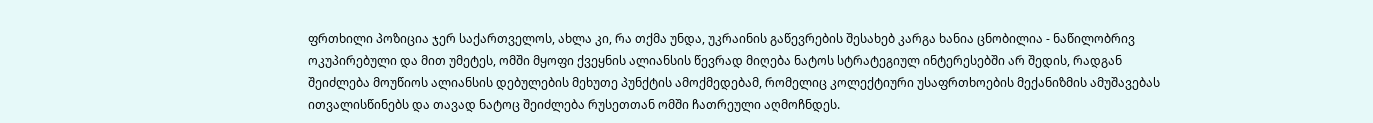ფრთხილი პოზიცია ჯერ საქართველოს, ახლა კი, რა თქმა უნდა, უკრაინის გაწევრების შესახებ კარგა ხანია ცნობილია - ნაწილობრივ ოკუპირებული და მით უმეტეს, ომში მყოფი ქვეყნის ალიანსის წევრად მიღება ნატოს სტრატეგიულ ინტერესებში არ შედის, რადგან შეიძლება მოუწიოს ალიანსის დებულების მეხუთე პუნქტის ამოქმედებამ, რომელიც კოლექტიური უსაფრთხოების მექანიზმის ამუშავებას ითვალისწინებს და თავად ნატოც შეიძლება რუსეთთან ომში ჩათრეული აღმოჩნდეს.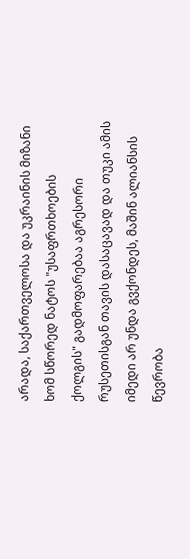არადა, საქართველოსა და უკრაინის მიზანი ხომ სწორედ ნატოს "უსაფრთხოების ქოლგის" გადმოფარებაა აგრესორი რუსეთისგან თავის დასაცავად და თუკი ამის იმედი არ უნდა გვქონდეს, მაშინ ალიანსის წევრობა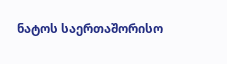ნატოს საერთაშორისო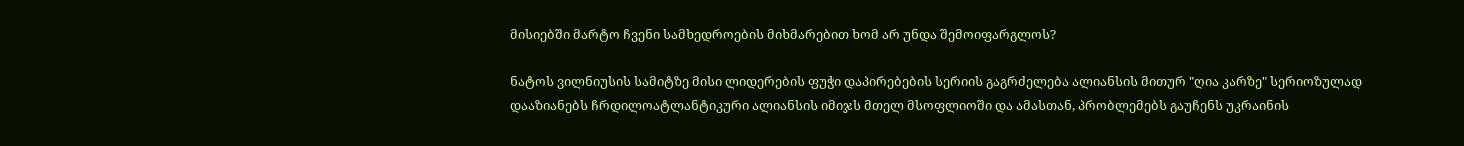მისიებში მარტო ჩვენი სამხედროების მიხმარებით ხომ არ უნდა შემოიფარგლოს?

ნატოს ვილნიუსის სამიტზე მისი ლიდერების ფუჭი დაპირებების სერიის გაგრძელება ალიანსის მითურ "ღია კარზე" სერიოზულად დააზიანებს ჩრდილოატლანტიკური ალიანსის იმიჯს მთელ მსოფლიოში და ამასთან, პრობლემებს გაუჩენს უკრაინის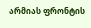არმიას ფრონტის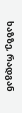ხაზზე, რადგან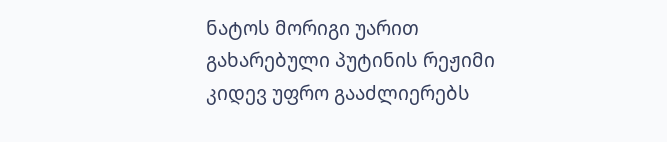ნატოს მორიგი უარით გახარებული პუტინის რეჟიმი კიდევ უფრო გააძლიერებს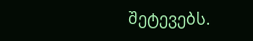შეტევებს.